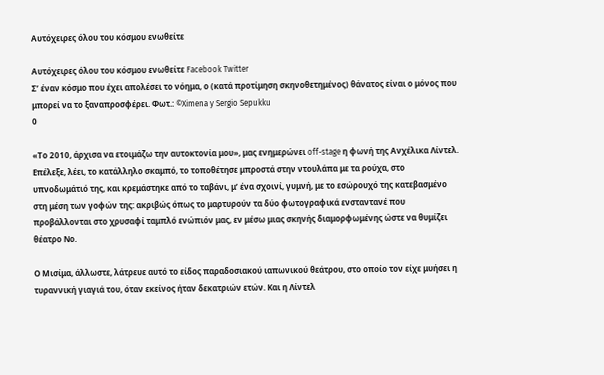Αυτόχειρες όλου του κόσμου ενωθείτε

Αυτόχειρες όλου του κόσμου ενωθείτε Facebook Twitter
Σ’ έναν κόσμο που έχει απολέσει το νόημα, ο (κατά προτίμηση σκηνοθετημένος) θάνατος είναι ο μόνος που μπορεί να το ξαναπροσφέρει. Φωτ.: ©Ximena y Sergio Sepukku
0

«Το 2010, άρχισα να ετοιμάζω την αυτοκτονία μου», μας ενημερώνει off-stage η φωνή της Ανχέλικα Λίντελ. Επέλεξε, λέει, το κατάλληλο σκαμπό, το τοποθέτησε μπροστά στην ντουλάπα με τα ρούχα, στο υπνοδωμάτιό της, και κρεμάστηκε από το ταβάνι, μ’ ένα σχοινί, γυμνή, με το εσώρουχό της κατεβασμένο στη μέση των γοφών της: ακριβώς όπως το μαρτυρούν τα δύο φωτογραφικά ενσταντανέ που προβάλλονται στο χρυσαφί ταμπλό ενώπιόν μας, εν μέσω μιας σκηνής διαμορφωμένης ώστε να θυμίζει θέατρο Νο.

Ο Μισίμα, άλλωστε, λάτρευε αυτό το είδος παραδοσιακού ιαπωνικού θεάτρου, στο οποίο τον είχε μυήσει η τυραννική γιαγιά του, όταν εκείνος ήταν δεκατριών ετών. Και η Λίντελ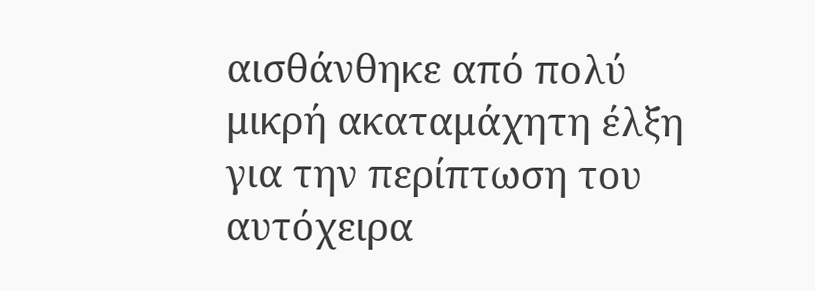αισθάνθηκε από πολύ μικρή ακαταμάχητη έλξη για την περίπτωση του αυτόχειρα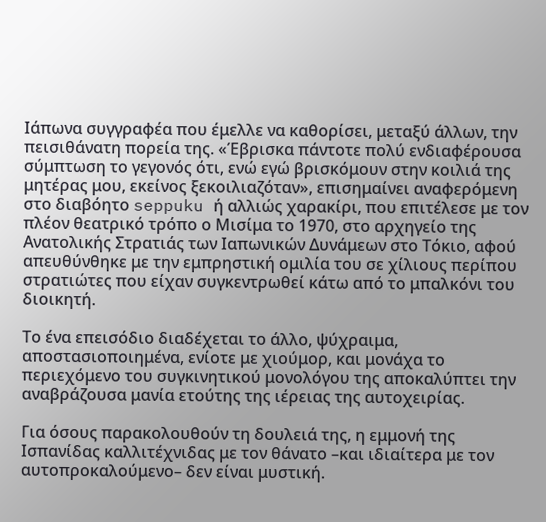Ιάπωνα συγγραφέα που έμελλε να καθορίσει, μεταξύ άλλων, την πεισιθάνατη πορεία της. «Έβρισκα πάντοτε πολύ ενδιαφέρουσα σύμπτωση το γεγονός ότι, ενώ εγώ βρισκόμουν στην κοιλιά της μητέρας μου, εκείνος ξεκοιλιαζόταν», επισημαίνει αναφερόμενη στο διαβόητο seppuku ή αλλιώς χαρακίρι, που επιτέλεσε με τον πλέον θεατρικό τρόπο ο Μισίμα το 1970, στο αρχηγείο της Ανατολικής Στρατιάς των Ιαπωνικών Δυνάμεων στο Τόκιο, αφού απευθύνθηκε με την εμπρηστική ομιλία του σε χίλιους περίπου στρατιώτες που είχαν συγκεντρωθεί κάτω από το μπαλκόνι του διοικητή.

Το ένα επεισόδιο διαδέχεται το άλλο, ψύχραιμα, αποστασιοποιημένα, ενίοτε με χιούμορ, και μονάχα το περιεχόμενο του συγκινητικού μονολόγου της αποκαλύπτει την αναβράζουσα μανία ετούτης της ιέρειας της αυτοχειρίας.

Για όσους παρακολουθούν τη δουλειά της, η εμμονή της Ισπανίδας καλλιτέχνιδας με τον θάνατο –και ιδιαίτερα με τον αυτοπροκαλούμενο– δεν είναι μυστική.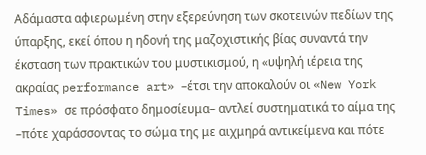Αδάμαστα αφιερωμένη στην εξερεύνηση των σκοτεινών πεδίων της ύπαρξης, εκεί όπου η ηδονή της μαζοχιστικής βίας συναντά την έκσταση των πρακτικών του μυστικισμού, η «υψηλή ιέρεια της ακραίας performance art» –έτσι την αποκαλούν οι «New York Times» σε πρόσφατο δημοσίευμα– αντλεί συστηματικά το αίμα της –πότε χαράσσοντας το σώμα της με αιχμηρά αντικείμενα και πότε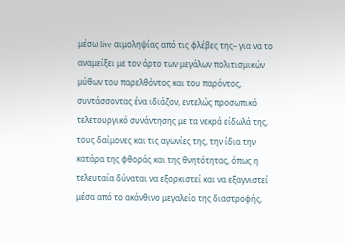μέσω live αιμοληψίας από τις φλέβες της– για να το αναμείξει με τον άρτο των μεγάλων πολιτισμικών μύθων του παρελθόντος και του παρόντος, συντάσσοντας ένα ιδιάζον, εντελώς προσωπικό τελετουργικό συνάντησης με τα νεκρά είδωλά της, τους δαίμονες και τις αγωνίες της, την ίδια την κατάρα της φθοράς και της θνητότητας, όπως η τελευταία δύναται να εξορκιστεί και να εξαγνιστεί μέσα από το ακάνθινο μεγαλείο της διαστροφής,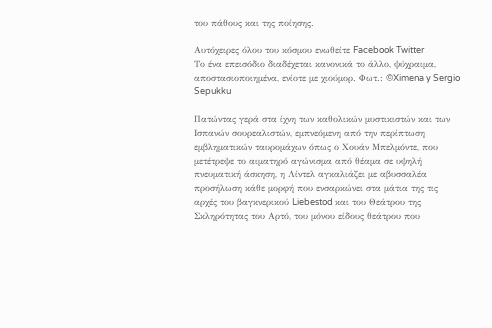του πάθους και της ποίησης.

Αυτόχειρες όλου του κόσμου ενωθείτε Facebook Twitter
Το ένα επεισόδιο διαδέχεται κανονικά το άλλο, ψύχραιμα, αποστασιοποιημένα, ενίοτε με χιούμορ. Φωτ.: ©Ximena y Sergio Sepukku

Πατώντας γερά στα ίχνη των καθολικών μυστικιστών και των Ισπανών σουρεαλιστών, εμπνεόμενη από την περίπτωση εμβληματικών ταυρομάχων όπως ο Χουάν Μπελμόντε, που μετέτρεψε το αιματηρό αγώνισμα από θέαμα σε υψηλή πνευματική άσκηση, η Λίντελ αγκαλιάζει με αβυσσαλέα προσήλωση κάθε μορφή που ενσαρκώνει στα μάτια της τις αρχές του βαγκνερικού Liebestod και του Θεάτρου της Σκληρότητας του Αρτό, του μόνου είδους θεάτρου που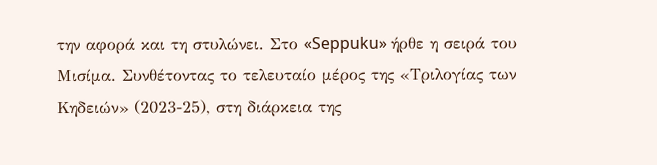την αφορά και τη στυλώνει. Στο «Seppuku» ήρθε η σειρά του Μισίμα. Συνθέτοντας το τελευταίο μέρος της «Τριλογίας των Κηδειών» (2023-25), στη διάρκεια της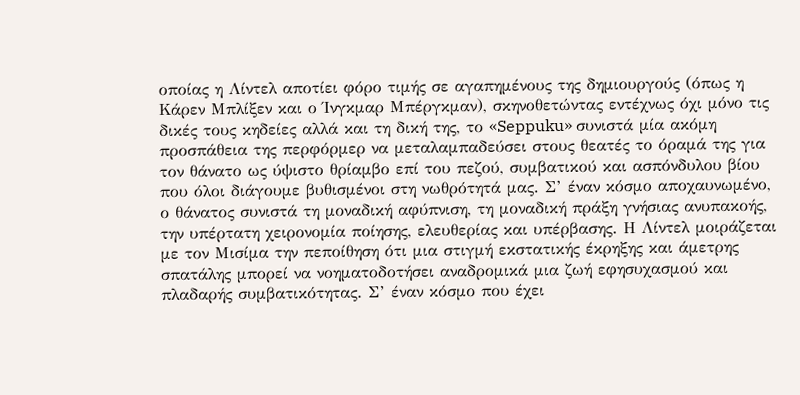οποίας η Λίντελ αποτίει φόρο τιμής σε αγαπημένους της δημιουργούς (όπως η Κάρεν Μπλίξεν και ο Ίνγκμαρ Μπέργκμαν), σκηνοθετώντας εντέχνως όχι μόνο τις δικές τους κηδείες αλλά και τη δική της, το «Seppuku» συνιστά μία ακόμη προσπάθεια της περφόρμερ να μεταλαμπαδεύσει στους θεατές το όραμά της για τον θάνατο ως ύψιστο θρίαμβο επί του πεζού, συμβατικού και ασπόνδυλου βίου που όλοι διάγουμε βυθισμένοι στη νωθρότητά μας. Σ’ έναν κόσμο αποχαυνωμένο, ο θάνατος συνιστά τη μοναδική αφύπνιση, τη μοναδική πράξη γνήσιας ανυπακοής, την υπέρτατη χειρονομία ποίησης, ελευθερίας και υπέρβασης. Η Λίντελ μοιράζεται με τον Μισίμα την πεποίθηση ότι μια στιγμή εκστατικής έκρηξης και άμετρης σπατάλης μπορεί να νοηματοδοτήσει αναδρομικά μια ζωή εφησυχασμού και πλαδαρής συμβατικότητας. Σ’ έναν κόσμο που έχει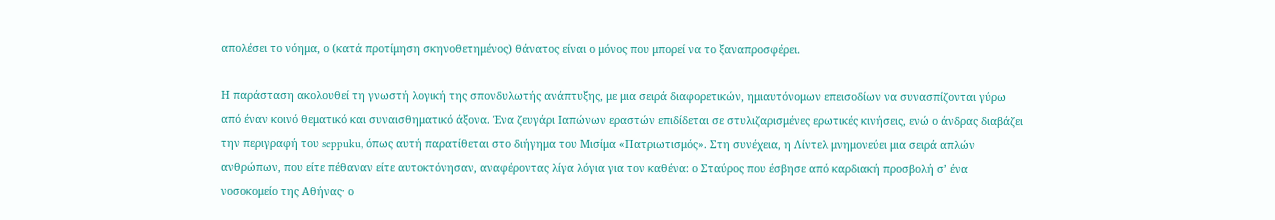απολέσει το νόημα, ο (κατά προτίμηση σκηνοθετημένος) θάνατος είναι ο μόνος που μπορεί να το ξαναπροσφέρει.

Η παράσταση ακολουθεί τη γνωστή λογική της σπονδυλωτής ανάπτυξης, με μια σειρά διαφορετικών, ημιαυτόνομων επεισοδίων να συνασπίζονται γύρω από έναν κοινό θεματικό και συναισθηματικό άξονα. Ένα ζευγάρι Ιαπώνων εραστών επιδίδεται σε στυλιζαρισμένες ερωτικές κινήσεις, ενώ ο άνδρας διαβάζει την περιγραφή του seppuku, όπως αυτή παρατίθεται στο διήγημα του Μισίμα «Πατριωτισμός». Στη συνέχεια, η Λίντελ μνημονεύει μια σειρά απλών ανθρώπων, που είτε πέθαναν είτε αυτοκτόνησαν, αναφέροντας λίγα λόγια για τον καθένα: ο Σταύρος που έσβησε από καρδιακή προσβολή σ’ ένα νοσοκομείο της Αθήνας· ο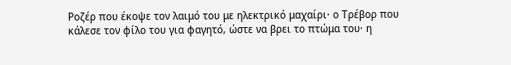Ροζέρ που έκοψε τον λαιμό του με ηλεκτρικό μαχαίρι· ο Τρέβορ που κάλεσε τον φίλο του για φαγητό, ώστε να βρει το πτώμα του· η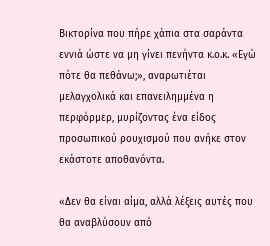Βικτορίνα που πήρε χάπια στα σαράντα εννιά ώστε να μη γίνει πενήντα κ.ο.κ. «Εγώ πότε θα πεθάνω;», αναρωτιέται μελαγχολικά και επανειλημμένα η περφόρμερ, μυρίζοντας ένα είδος προσωπικού ρουχισμού που ανήκε στον εκάστοτε αποθανόντα.

«Δεν θα είναι αίμα, αλλά λέξεις αυτές που θα αναβλύσουν από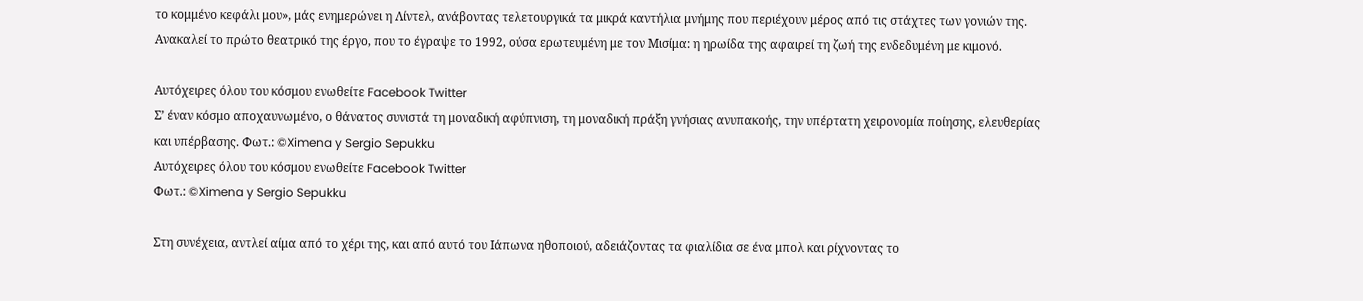το κομμένο κεφάλι μου», μάς ενημερώνει η Λίντελ, ανάβοντας τελετουργικά τα μικρά καντήλια μνήμης που περιέχουν μέρος από τις στάχτες των γονιών της. Ανακαλεί το πρώτο θεατρικό της έργο, που το έγραψε το 1992, ούσα ερωτευμένη με τον Μισίμα: η ηρωίδα της αφαιρεί τη ζωή της ενδεδυμένη με κιμονό.

Αυτόχειρες όλου του κόσμου ενωθείτε Facebook Twitter
Σ’ έναν κόσμο αποχαυνωμένο, ο θάνατος συνιστά τη μοναδική αφύπνιση, τη μοναδική πράξη γνήσιας ανυπακοής, την υπέρτατη χειρονομία ποίησης, ελευθερίας και υπέρβασης. Φωτ.: ©Ximena y Sergio Sepukku
Αυτόχειρες όλου του κόσμου ενωθείτε Facebook Twitter
Φωτ.: ©Ximena y Sergio Sepukku

Στη συνέχεια, αντλεί αίμα από το χέρι της, και από αυτό του Ιάπωνα ηθοποιού, αδειάζοντας τα φιαλίδια σε ένα μπολ και ρίχνοντας το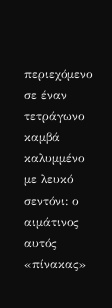περιεχόμενο σε έναν τετράγωνο καμβά καλυμμένο με λευκό σεντόνι: ο αιμάτινος αυτός «πίνακας»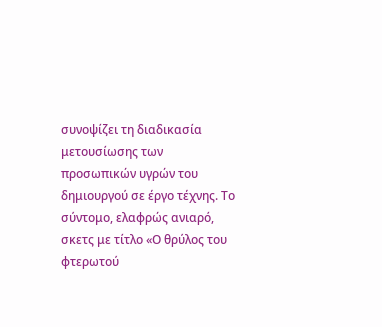συνοψίζει τη διαδικασία μετουσίωσης των προσωπικών υγρών του δημιουργού σε έργο τέχνης. Το σύντομο, ελαφρώς ανιαρό, σκετς με τίτλο «Ο θρύλος του φτερωτού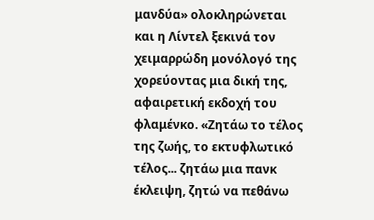μανδύα» ολοκληρώνεται και η Λίντελ ξεκινά τον χειμαρρώδη μονόλογό της χορεύοντας μια δική της, αφαιρετική εκδοχή του φλαμένκο. «Ζητάω το τέλος της ζωής, το εκτυφλωτικό τέλος... ζητάω μια πανκ έκλειψη, ζητώ να πεθάνω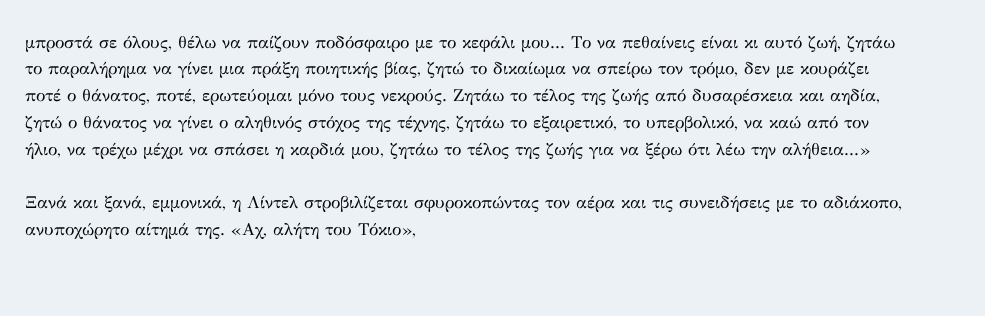μπροστά σε όλους, θέλω να παίζουν ποδόσφαιρο με το κεφάλι μου... Το να πεθαίνεις είναι κι αυτό ζωή, ζητάω το παραλήρημα να γίνει μια πράξη ποιητικής βίας, ζητώ το δικαίωμα να σπείρω τον τρόμο, δεν με κουράζει ποτέ ο θάνατος, ποτέ, ερωτεύομαι μόνο τους νεκρούς. Ζητάω το τέλος της ζωής από δυσαρέσκεια και αηδία, ζητώ ο θάνατος να γίνει ο αληθινός στόχος της τέχνης, ζητάω το εξαιρετικό, το υπερβολικό, να καώ από τον ήλιο, να τρέχω μέχρι να σπάσει η καρδιά μου, ζητάω το τέλος της ζωής για να ξέρω ότι λέω την αλήθεια...»

Ξανά και ξανά, εμμονικά, η Λίντελ στροβιλίζεται σφυροκοπώντας τον αέρα και τις συνειδήσεις με το αδιάκοπο, ανυποχώρητο αίτημά της. «Αχ, αλήτη του Τόκιο»,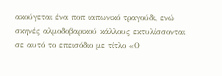ακούγεται ένα ποπ ιαπωνικό τραγούδι, ενώ σκηνές αλμοδοβαρικού κάλλους εκτυλίσσονται σε αυτό το επεισόδιο με τίτλο «Ο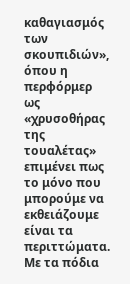καθαγιασμός των σκουπιδιών», όπου η περφόρμερ ως «χρυσοθήρας της τουαλέτας» επιμένει πως το μόνο που μπορούμε να εκθειάζουμε είναι τα περιττώματα. Με τα πόδια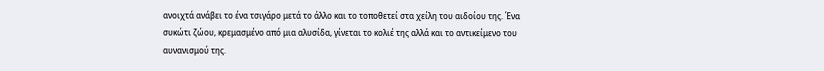ανοιχτά ανάβει το ένα τσιγάρο μετά το άλλο και το τοποθετεί στα χείλη του αιδοίου της. Ένα συκώτι ζώου, κρεμασμένο από μια αλυσίδα, γίνεται το κολιέ της αλλά και το αντικείμενο του αυνανισμού της.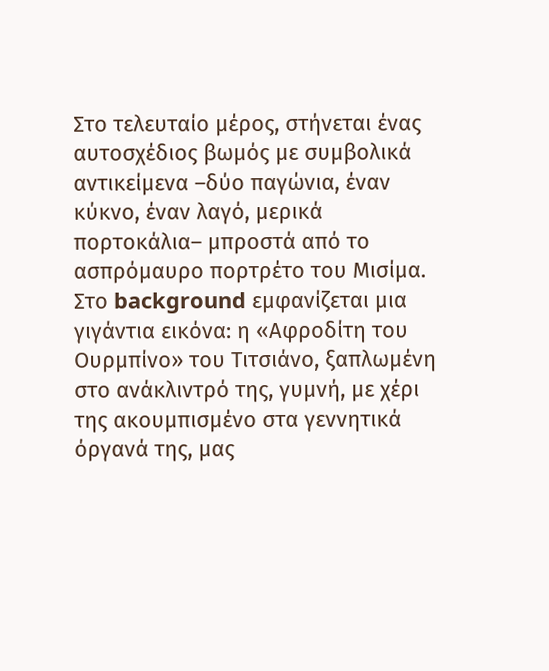Στο τελευταίο μέρος, στήνεται ένας αυτοσχέδιος βωμός με συμβολικά αντικείμενα –δύο παγώνια, έναν κύκνο, έναν λαγό, μερικά πορτοκάλια– μπροστά από το ασπρόμαυρο πορτρέτο του Μισίμα. Στο background εμφανίζεται μια γιγάντια εικόνα: η «Αφροδίτη του Ουρμπίνο» του Τιτσιάνο, ξαπλωμένη στο ανάκλιντρό της, γυμνή, με χέρι της ακουμπισμένο στα γεννητικά όργανά της, μας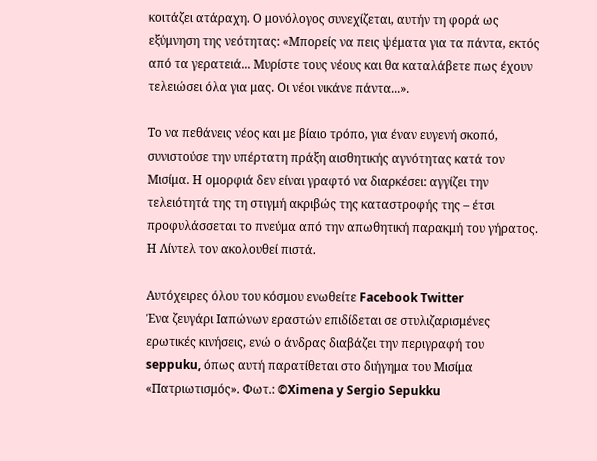κοιτάζει ατάραχη. Ο μονόλογος συνεχίζεται, αυτήν τη φορά ως εξύμνηση της νεότητας: «Μπορείς να πεις ψέματα για τα πάντα, εκτός από τα γερατειά... Μυρίστε τους νέους και θα καταλάβετε πως έχουν τελειώσει όλα για μας. Οι νέοι νικάνε πάντα...».

Το να πεθάνεις νέος και με βίαιο τρόπο, για έναν ευγενή σκοπό, συνιστούσε την υπέρτατη πράξη αισθητικής αγνότητας κατά τον Μισίμα. Η ομορφιά δεν είναι γραφτό να διαρκέσει: αγγίζει την τελειότητά της τη στιγμή ακριβώς της καταστροφής της – έτσι προφυλάσσεται το πνεύμα από την απωθητική παρακμή του γήρατος. Η Λίντελ τον ακολουθεί πιστά.

Αυτόχειρες όλου του κόσμου ενωθείτε Facebook Twitter
Ένα ζευγάρι Ιαπώνων εραστών επιδίδεται σε στυλιζαρισμένες ερωτικές κινήσεις, ενώ ο άνδρας διαβάζει την περιγραφή του seppuku, όπως αυτή παρατίθεται στο διήγημα του Μισίμα «Πατριωτισμός». Φωτ.: ©Ximena y Sergio Sepukku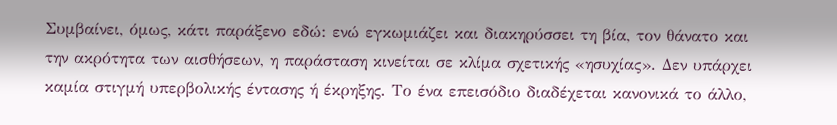Συμβαίνει, όμως, κάτι παράξενο εδώ: ενώ εγκωμιάζει και διακηρύσσει τη βία, τον θάνατο και την ακρότητα των αισθήσεων, η παράσταση κινείται σε κλίμα σχετικής «ησυχίας». Δεν υπάρχει καμία στιγμή υπερβολικής έντασης ή έκρηξης. Το ένα επεισόδιο διαδέχεται κανονικά το άλλο,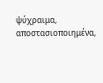ψύχραιμα, αποστασιοποιημένα,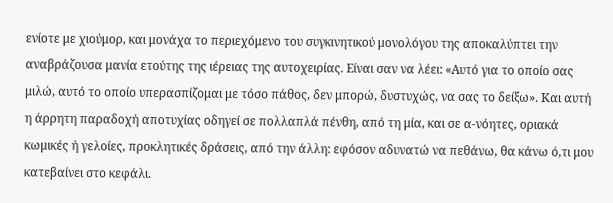ενίοτε με χιούμορ, και μονάχα το περιεχόμενο του συγκινητικού μονολόγου της αποκαλύπτει την αναβράζουσα μανία ετούτης της ιέρειας της αυτοχειρίας. Είναι σαν να λέει: «Αυτό για το οποίο σας μιλώ, αυτό το οποίο υπερασπίζομαι με τόσο πάθος, δεν μπορώ, δυστυχώς, να σας το δείξω». Και αυτή η άρρητη παραδοχή αποτυχίας οδηγεί σε πολλαπλά πένθη, από τη μία, και σε α-νόητες, οριακά κωμικές ή γελοίες, προκλητικές δράσεις, από την άλλη: εφόσον αδυνατώ να πεθάνω, θα κάνω ό,τι μου κατεβαίνει στο κεφάλι.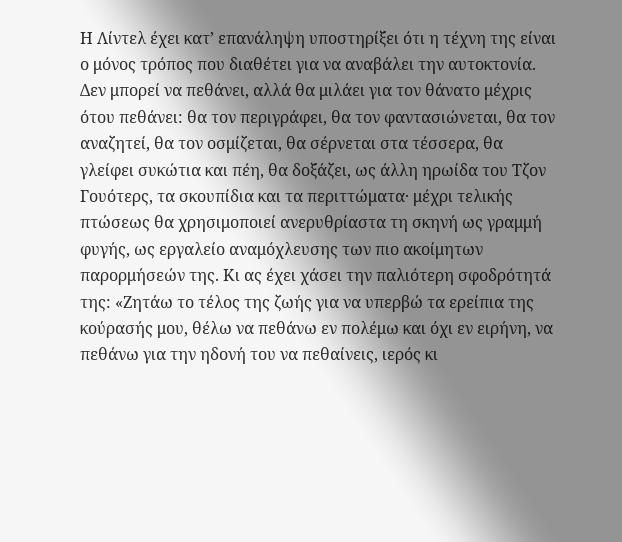Η Λίντελ έχει κατ’ επανάληψη υποστηρίξει ότι η τέχνη της είναι ο μόνος τρόπος που διαθέτει για να αναβάλει την αυτοκτονία. Δεν μπορεί να πεθάνει, αλλά θα μιλάει για τον θάνατο μέχρις ότου πεθάνει: θα τον περιγράφει, θα τον φαντασιώνεται, θα τον αναζητεί, θα τον οσμίζεται, θα σέρνεται στα τέσσερα, θα γλείφει συκώτια και πέη, θα δοξάζει, ως άλλη ηρωίδα του Τζον Γουότερς, τα σκουπίδια και τα περιττώματα· μέχρι τελικής πτώσεως θα χρησιμοποιεί ανερυθρίαστα τη σκηνή ως γραμμή φυγής, ως εργαλείο αναμόχλευσης των πιο ακοίμητων παρορμήσεών της. Κι ας έχει χάσει την παλιότερη σφοδρότητά της: «Ζητάω το τέλος της ζωής για να υπερβώ τα ερείπια της κούρασής μου, θέλω να πεθάνω εν πολέμω και όχι εν ειρήνη, να πεθάνω για την ηδονή του να πεθαίνεις, ιερός κι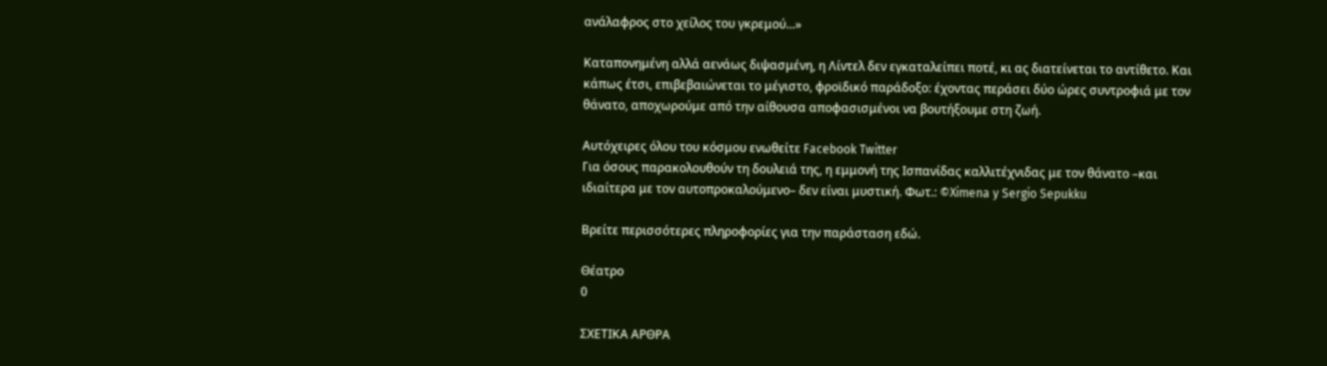ανάλαφρος στο χείλος του γκρεμού...»

Καταπονημένη αλλά αενάως διψασμένη, η Λίντελ δεν εγκαταλείπει ποτέ, κι ας διατείνεται το αντίθετο. Και κάπως έτσι, επιβεβαιώνεται το μέγιστο, φροϊδικό παράδοξο: έχοντας περάσει δύο ώρες συντροφιά με τον θάνατο, αποχωρούμε από την αίθουσα αποφασισμένοι να βουτήξουμε στη ζωή.

Αυτόχειρες όλου του κόσμου ενωθείτε Facebook Twitter
Για όσους παρακολουθούν τη δουλειά της, η εμμονή της Ισπανίδας καλλιτέχνιδας με τον θάνατο –και ιδιαίτερα με τον αυτοπροκαλούμενο– δεν είναι μυστική. Φωτ.: ©Ximena y Sergio Sepukku

Βρείτε περισσότερες πληροφορίες για την παράσταση εδώ.

Θέατρο
0

ΣΧΕΤΙΚΑ ΑΡΘΡΑ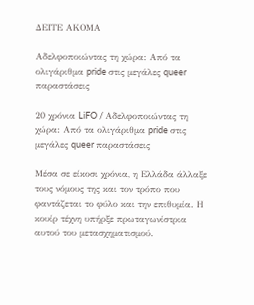ΔΕΙΤΕ ΑΚΟΜΑ

Αδελφοποιώντας τη χώρα: Από τα ολιγάριθμα pride στις μεγάλες queer παραστάσεις

20 χρόνια LiFO / Αδελφοποιώντας τη χώρα: Από τα ολιγάριθμα pride στις μεγάλες queer παραστάσεις

Μέσα σε είκοσι χρόνια, η Ελλάδα άλλαξε τους νόμους της και τον τρόπο που φαντάζεται το φύλο και την επιθυμία. Η κουίρ τέχνη υπήρξε πρωταγωνίστρια αυτού του μετασχηματισμού.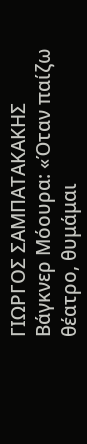ΓΙΩΡΓΟΣ ΣΑΜΠΑΤΑΚΑΚΗΣ
Βάγκνερ Μόουρα: «Όταν παίζω θέατρο, θυμάμαι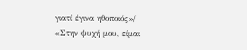γιατί έγινα ηθοποιός»/ «Στην ψυχή μου, είμαι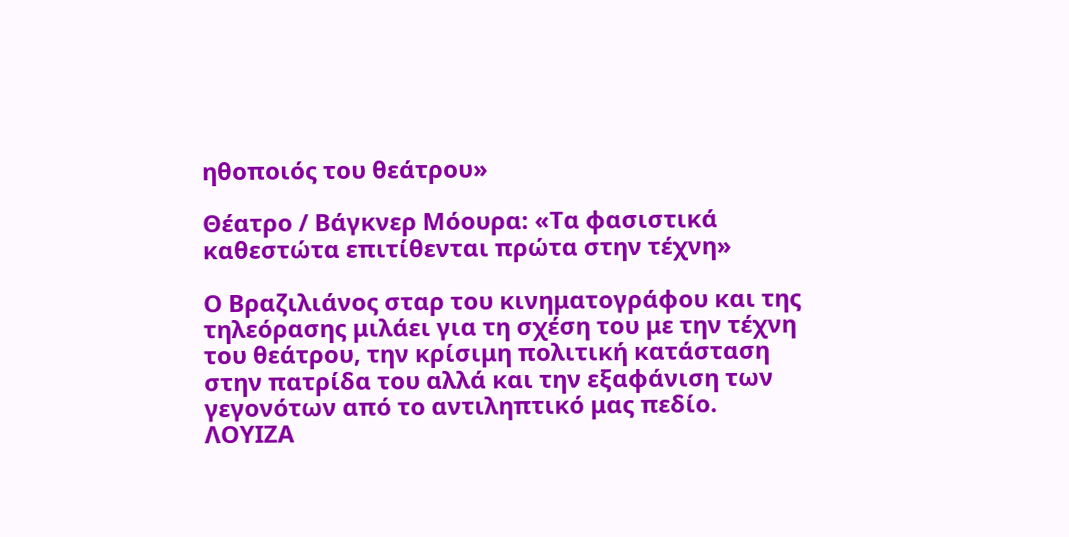ηθοποιός του θεάτρου»

Θέατρο / Βάγκνερ Μόουρα: «Τα φασιστικά καθεστώτα επιτίθενται πρώτα στην τέχνη»

Ο Βραζιλιάνος σταρ του κινηματογράφου και της τηλεόρασης μιλάει για τη σχέση του με την τέχνη του θεάτρου, την κρίσιμη πολιτική κατάσταση στην πατρίδα του αλλά και την εξαφάνιση των γεγονότων από το αντιληπτικό μας πεδίο.
ΛΟΥΙΖΑ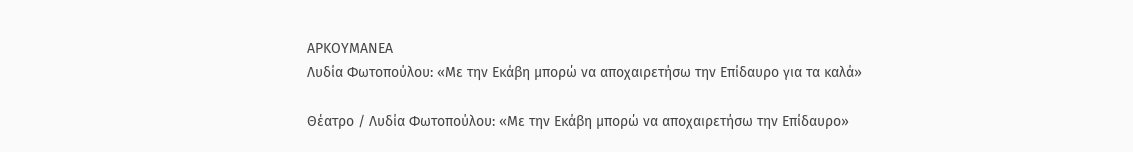ΑΡΚΟΥΜΑΝΕΑ
Λυδία Φωτοπούλου: «Με την Εκάβη μπορώ να αποχαιρετήσω την Επίδαυρο για τα καλά»

Θέατρο / Λυδία Φωτοπούλου: «Με την Εκάβη μπορώ να αποχαιρετήσω την Επίδαυρο»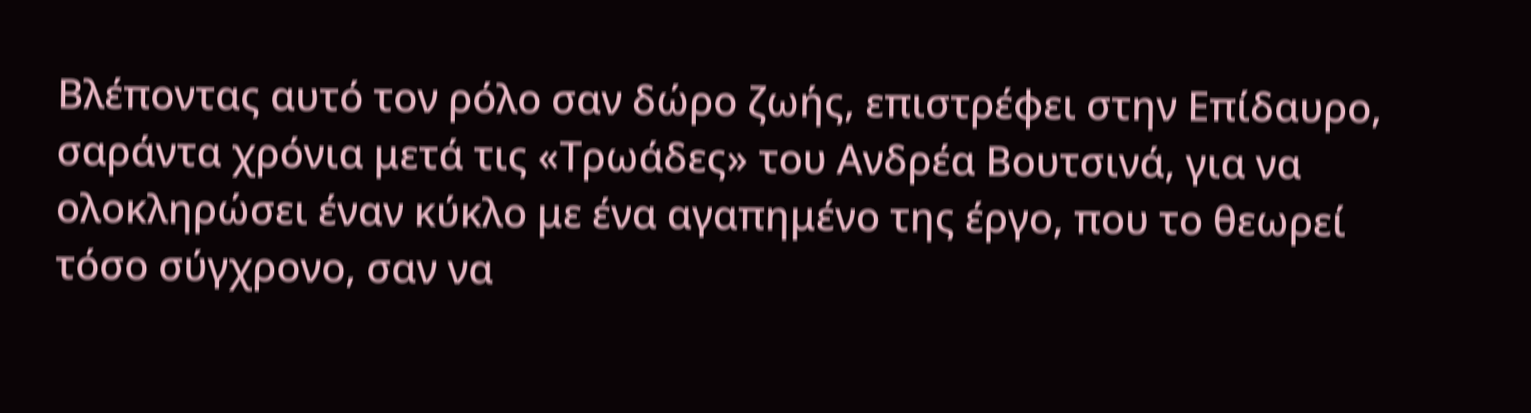Βλέποντας αυτό τον ρόλο σαν δώρο ζωής, επιστρέφει στην Επίδαυρο, σαράντα χρόνια μετά τις «Τρωάδες» του Ανδρέα Βουτσινά, για να ολοκληρώσει έναν κύκλο με ένα αγαπημένο της έργο, που το θεωρεί τόσο σύγχρονο, σαν να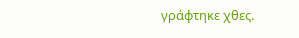γράφτηκε χθες.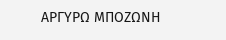ΑΡΓΥΡΩ ΜΠΟΖΩΝΗ